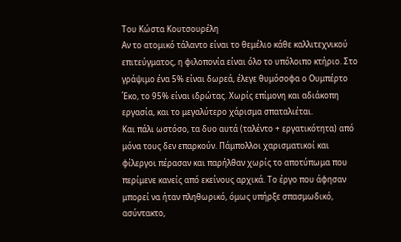Του Κώστα Κουτσουρέλη
Αν το ατομικό τάλαντο είναι το θεμέλιο κάθε καλλιτεχνικού επιτεύγματος, η φιλοπονία είναι όλο το υπόλοιπο κτήριο. Στο γράψιμο ένα 5% είναι δωρεά, έλεγε θυμόσοφα ο Ουμπέρτο Έκο, το 95% είναι ιδρώτας. Χωρίς επίμονη και αδιάκοπη εργασία, και το μεγαλύτερο χάρισμα σπαταλιέται.
Και πάλι ωστόσο, τα δυο αυτά (ταλέντο + εργατικότητα) από μόνα τους δεν επαρκούν. Πάμπολλοι χαρισματικοί και φίλεργοι πέρασαν και παρήλθαν χωρίς το αποτύπωμα που περίμενε κανείς από εκείνους αρχικά. Το έργο που άφησαν μπορεί να ήταν πληθωρικό, όμως υπήρξε σπασμωδικό, ασύντακτο,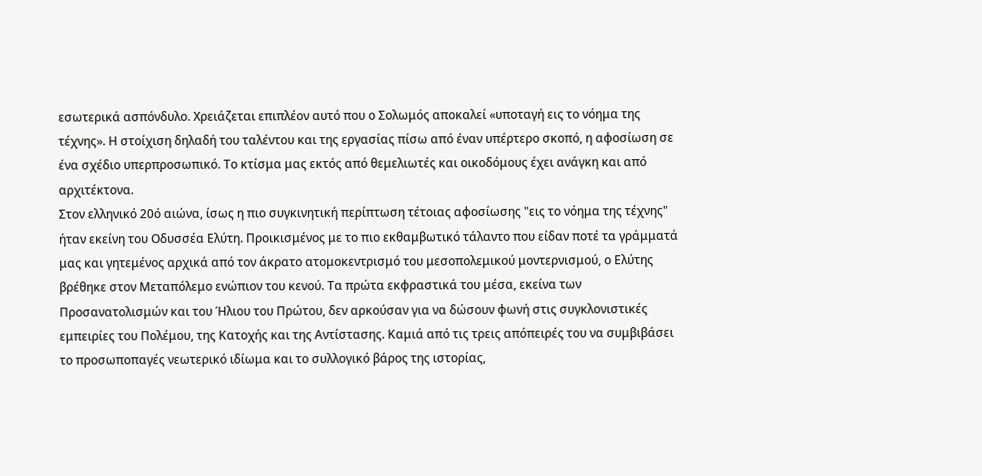εσωτερικά ασπόνδυλο. Χρειάζεται επιπλέον αυτό που ο Σολωμός αποκαλεί «υποταγή εις το νόημα της τέχνης». Η στοίχιση δηλαδή του ταλέντου και της εργασίας πίσω από έναν υπέρτερο σκοπό, η αφοσίωση σε ένα σχέδιο υπερπροσωπικό. Το κτίσμα μας εκτός από θεμελιωτές και οικοδόμους έχει ανάγκη και από αρχιτέκτονα.
Στον ελληνικό 20ό αιώνα, ίσως η πιο συγκινητική περίπτωση τέτοιας αφοσίωσης "εις το νόημα της τέχνης" ήταν εκείνη του Οδυσσέα Ελύτη. Προικισμένος με το πιο εκθαμβωτικό τάλαντο που είδαν ποτέ τα γράμματά μας και γητεμένος αρχικά από τον άκρατο ατομοκεντρισμό του μεσοπολεμικού μοντερνισμού, ο Ελύτης βρέθηκε στον Μεταπόλεμο ενώπιον του κενού. Τα πρώτα εκφραστικά του μέσα, εκείνα των Προσανατολισμών και του Ήλιου του Πρώτου, δεν αρκούσαν για να δώσουν φωνή στις συγκλονιστικές εμπειρίες του Πολέμου, της Κατοχής και της Αντίστασης. Καμιά από τις τρεις απόπειρές του να συμβιβάσει το προσωποπαγές νεωτερικό ιδίωμα και το συλλογικό βάρος της ιστορίας,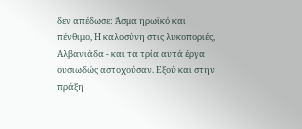δεν απέδωσε: Άσμα ηρωϊκό και πένθιμο, Η καλοσύνη στις λυκοποριές, Αλβανιάδα - και τα τρία αυτά έργα ουσιωδώς αστοχούσαν. Εξού και στην πράξη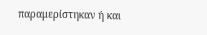παραμερίστηκαν ή και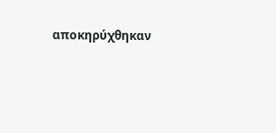αποκηρύχθηκαν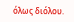όλως διόλου.